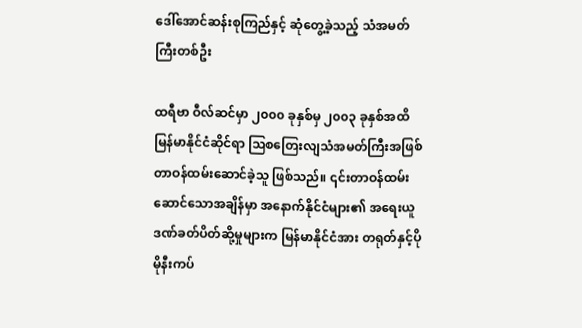ဒေါ်အောင်ဆန်းစုကြည်နှင့် ဆုံတွေ့ခဲ့သည့် သံအမတ်ကြီးတစ်ဦး

ထရီဗာ ဝီလ်ဆင်မှာ ၂၀၀၀ ခုနှစ်မှ ၂၀၀၃ ခုနှစ်အထိ မြန်မာနိုင်ငံဆိုင်ရာ သြစတြေးလျသံအမတ်ကြီးအဖြစ် တာဝန်ထမ်းဆောင်ခဲ့သူ ဖြစ်သည်။ ၎င်းတာဝန်ထမ်းဆောင်သောအချိန်မှာ အနောက်နိုင်ငံများ၏ အရေးယူ ဒဏ်ခတ်ပိတ်ဆို့မှုများက မြန်မာနိုင်ငံအား တရုတ်နှင့်ပိုမိုနီးကပ်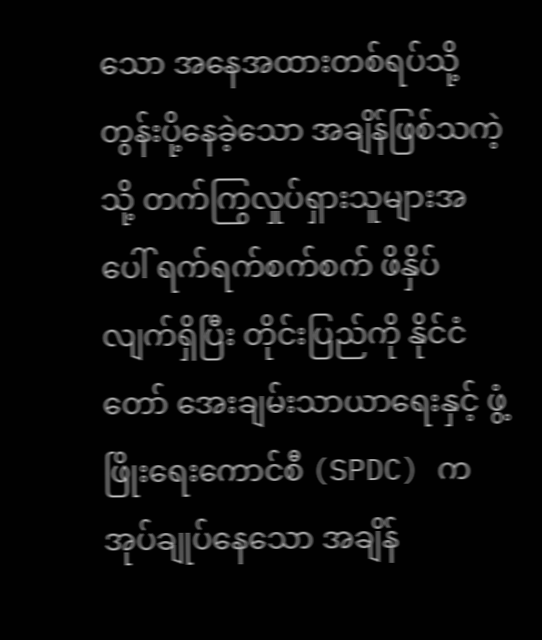သော အနေအထားတစ်ရပ်သို့ တွန်းပို့နေခဲ့သော အချိန်ဖြစ်သကဲ့သို့ တက်ကြွလှုပ်ရှားသူများအပေါ် ရက်ရက်စက်စက် ဖိနှိပ်လျက်ရှိပြီး တိုင်းပြည်ကို နိုင်ငံတော် အေးချမ်းသာယာရေးနှင့် ဖွံ့ဖြိုးရေးကောင်စီ (SPDC) က အုပ်ချုပ်နေသော အချိန်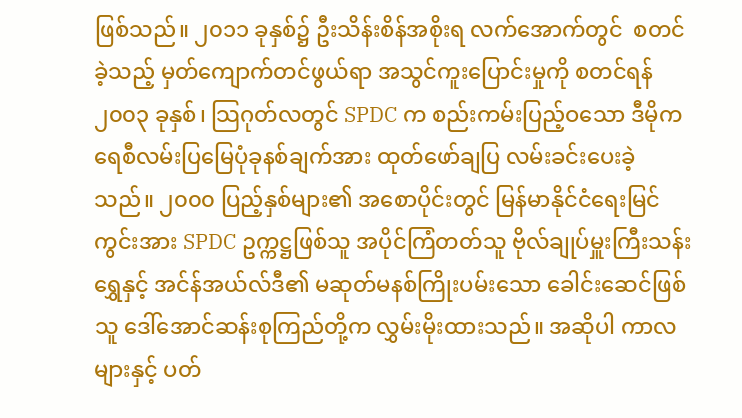ဖြစ်သည်။ ၂၀၁၁ ခုနှစ်၌ ဦးသိန်းစိန်အစိုးရ လက်အောက်တွင်  စတင်ခဲ့သည့် မှတ်ကျောက်တင်ဖွယ်ရာ အသွင်ကူးပြောင်းမှုကို စတင်ရန် ၂၀၀၃ ခုနှစ်၊ သြဂုတ်လတွင် SPDC က စည်းကမ်းပြည့်ဝသော ဒီမိုကရေစီလမ်းပြမြေပုံခုနစ်ချက်အား ထုတ်ဖော်ချပြ လမ်းခင်းပေးခဲ့သည်။ ၂၀၀၀ ပြည့်နှစ်များ၏ အစောပိုင်းတွင် မြန်မာနိုင်ငံရေးမြင်ကွင်းအား SPDC ဥက္ကဋ္ဌဖြစ်သူ အပိုင်ကြံတတ်သူ ဗိုလ်ချုပ်မှူးကြီးသန်းရွှေနှင့် အင်န်အယ်လ်ဒီ၏ မဆုတ်မနစ်ကြိုးပမ်းသော ခေါင်းဆေင်ဖြစ်သူ ဒေါ်အောင်ဆန်းစုကြည်တို့က လွှမ်းမိုးထားသည်။ အဆိုပါ ကာလများနှင့် ပတ်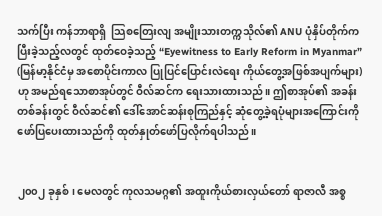သက်ပြီး ကန်ဘာရာရှိ  သြစတြေးလျ အမျိုးသားတက္ကသိုလ်၏ ANU ပုံနှိပ်တိုက်က ပြီးခဲ့သည့်လတွင် ထုတ်ဝေခဲ့သည့် “Eyewitness to Early Reform in Myanmar” (မြန်မာ့နိုင်ငံမှ အစောပိုင်းကာလ ပြုပြင်ပြောင်းလဲရေး ကိုယ်တွေ့အဖြစ်အပျက်များ) ဟု အမည်ရသောစာအုပ်တွင် ဝီလ်ဆင်က ရေးသားထားသည်။ ဤစာအုပ်၏ အခန်းတစ်ခန်းတွင် ဝီလ်ဆင်၏ ဒေါ်အောင်ဆန်းစုကြည်နှင့် ဆုံတွေ့ခဲ့ရပုံများအကြောင်းကို ဖော်ပြပေးထားသည်ကို ထုတ်နှုတ်ဖော်ပြလိုက်ရပါသည်။


၂၀၀၂ ခုနှစ်၊ မေလတွင် ကုလသမဂ္ဂ၏ အထူးကိုယ်စားလှယ်တော် ရာဇာလီ အစ္စ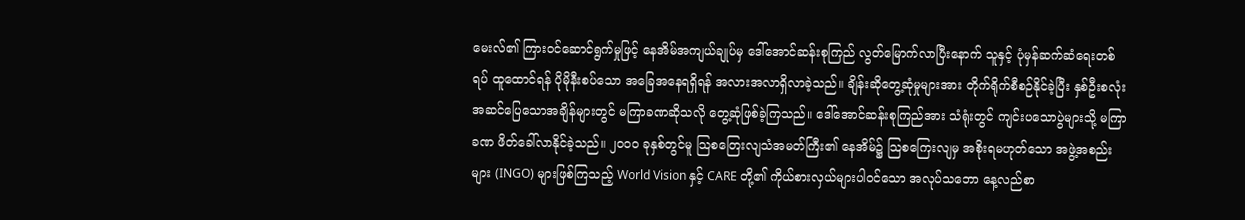မေးလ်၏ ကြားဝင်ဆောင်ရွက်မှုဖြင့် နေအိမ်အကျယ်ချုပ်မှ ဒေါ်အောင်ဆန်းစုကြည် လွတ်မြောက်လာပြီးနောက် သူနှင့် ပုံမှန်ဆက်ဆံရေးတစ်ရပ် ထူထောင်ရန် ပိုမိုနီးစပ်သော အခြေအနေရရှိရန် အလားအလာရှိလာခဲ့သည်။ ချိန်းဆိုတွေ့ဆုံမှုများအား တိုက်ရိုက်စီစဉ်နိုင်ခဲ့ပြီး နှစ်ဦးစလုံး အဆင်ပြေသောအချိန်များတွင် မကြာခဏဆိုသလို တွေ့ဆုံဖြစ်ခဲ့ကြသည်။ ဒေါ်အောင်ဆန်းစုကြည်အား သံရုံးတွင် ကျင်းပသောပွဲများသို့ မကြာခဏ ဖိတ်ခေါ်လာနိုင်ခဲ့သည်။ ၂၀၀၀ ခုနှစ်တွင်မူ သြစတြေးလျသံအမတ်ကြီး၏ နေအိမ်၌ သြစကြေးလျမှ အစိုးရမဟုတ်သော အဖွဲ့အစည်းများ (INGO) များဖြစ်ကြသည့် World Vision နှင့် CARE တို့၏ ကိုယ်စားလှယ်များပါဝင်သော အလုပ်သဘော နေ့လည်စာ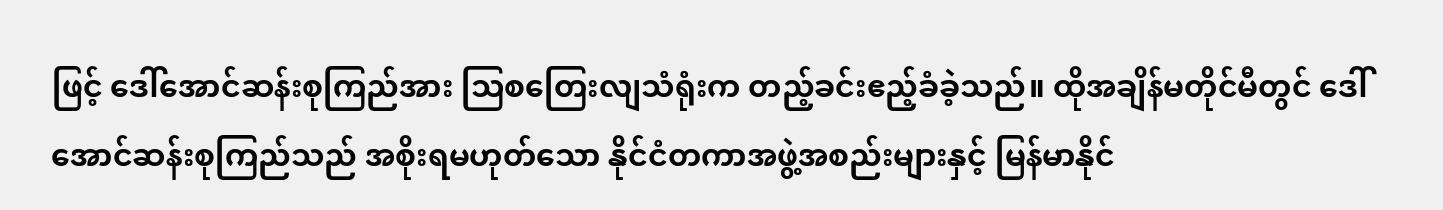ဖြင့် ဒေါ်အောင်ဆန်းစုကြည်အား သြစတြေးလျသံရုံးက တည့်ခင်းဧည့်ခံခဲ့သည်။ ထိုအချိန်မတိုင်မီတွင် ဒေါ်အောင်ဆန်းစုကြည်သည် အစိုးရမဟုတ်သော နိုင်ငံတကာအဖွဲ့အစည်းများနှင့် မြန်မာနိုင်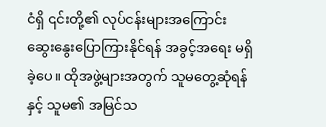ငံရှိ ၎င်းတို့၏ လုပ်ငန်းများအကြောင်း ဆွေးနွေးပြောကြားနိုင်ရန် အခွင့်အရေး မရှိခဲ့ပေ။ ထိုအဖွဲ့များအတွက် သူမတွေ့ဆုံရန်နှင့် သူမ၏ အမြင်သ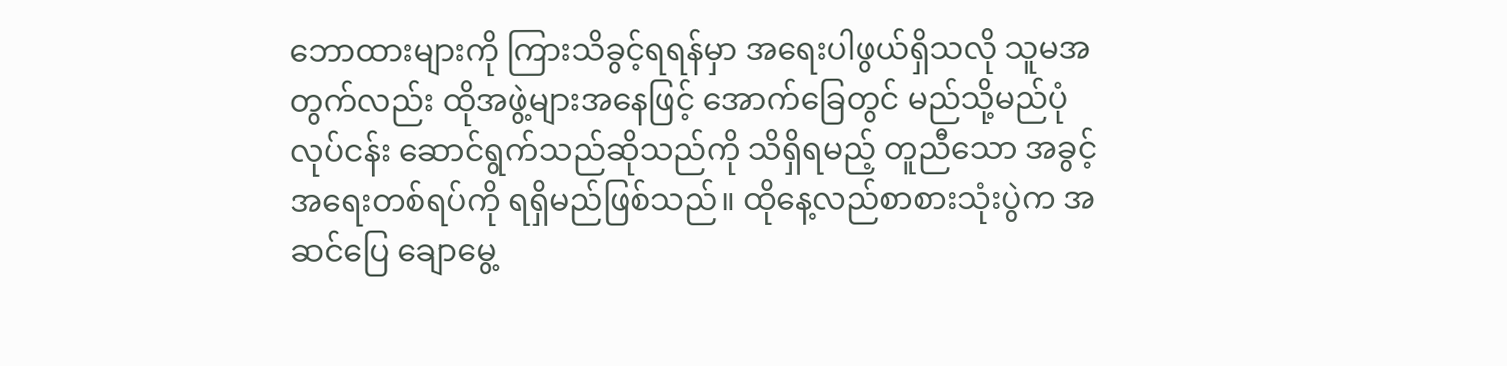ဘောထားများကို ကြားသိခွင့်ရရန်မှာ အရေးပါဖွယ်ရှိသလို သူမအတွက်လည်း ထိုအဖွဲ့များအနေဖြင့် အောက်ခြေတွင် မည်သို့မည်ပုံ လုပ်ငန်း ဆောင်ရွက်သည်ဆိုသည်ကို သိရှိရမည့် တူညီသော အခွင့်အရေးတစ်ရပ်ကို ရရှိမည်ဖြစ်သည်။ ထိုနေ့လည်စာစားသုံးပွဲက အဆင်ပြေ ချောမွေ့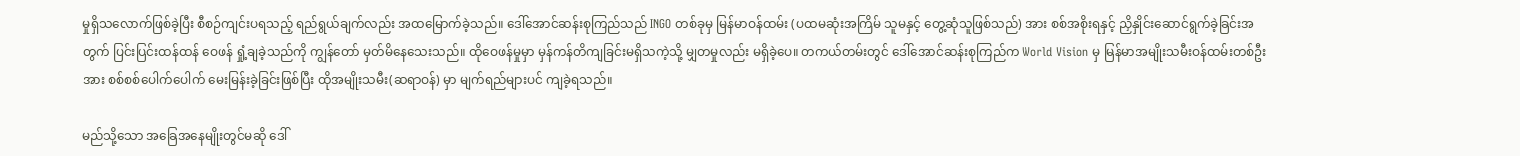မှုရှိသလောက်ဖြစ်ခဲ့ပြီး စီစဉ်ကျင်းပရသည့် ရည်ရွယ်ချက်လည်း အထမြောက်ခဲ့သည်။ ဒေါ်အောင်ဆန်းစုကြည်သည် INGO တစ်ခုမှ မြန်မာဝန်ထမ်း (ပထမဆုံးအကြိမ် သူမနှင့် တွေ့ဆုံသူဖြစ်သည်) အား စစ်အစိုးရနှင့် ညှိနှိုင်းဆောင်ရွက်ခဲ့ခြင်းအတွက် ပြင်းပြင်းထန်ထန် ဝေဖန် ရှုံ့ချခဲ့သည်ကို ကျွန်တော် မှတ်မိနေသေးသည်။ ထိုဝေဖန်မှုမှာ မှန်ကန်တိကျခြင်းမရှိသကဲ့သို့ မျှတမှုလည်း မရှိခဲ့ပေ။ တကယ်တမ်းတွင် ဒေါ်အောင်ဆန်းစုကြည်က World Vision မှ မြန်မာအမျိုးသမီးဝန်ထမ်းတစ်ဦးအား စစ်စစ်ပေါက်ပေါက် မေးမြန်းခဲ့ခြင်းဖြစ်ပြီး ထိုအမျိုးသမီး(ဆရာဝန်) မှာ မျက်ရည်များပင် ကျခဲ့ရသည်။

မည်သို့သော အခြေအနေမျိုးတွင်မဆို ဒေါ်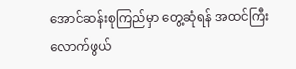အောင်ဆန်းစုကြည်မှာ တွေ့ဆုံရန် အထင်ကြီးလောက်ဖွယ်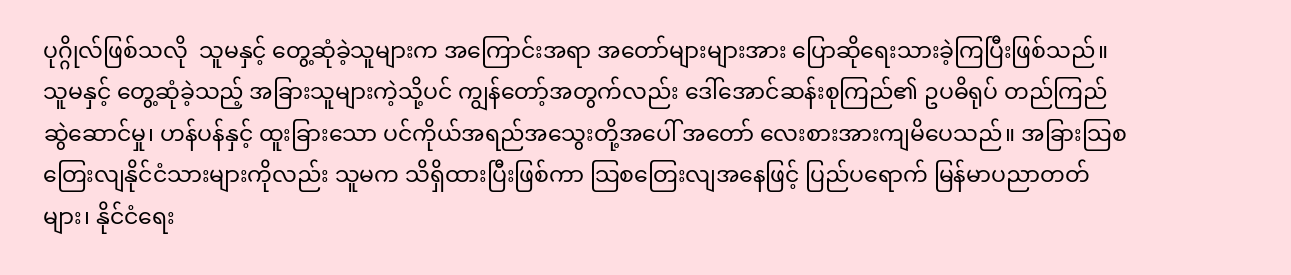ပုဂ္ဂိုလ်ဖြစ်သလို  သူမနှင့် တွေ့ဆုံခဲ့သူများက အကြောင်းအရာ အတော်များများအား ပြောဆိုရေးသားခဲ့ကြပြီးဖြစ်သည်။ သူမနှင့် တွေ့ဆုံခဲ့သည့် အခြားသူများကဲ့သို့ပင် ကျွန်တော့်အတွက်လည်း ဒေါ်အောင်ဆန်းစုကြည်၏ ဥပဓိရုပ် တည်ကြည် ဆွဲဆောင်မှု၊ ဟန်ပန်နှင့် ထူးခြားသော ပင်ကိုယ်အရည်အသွေးတို့အပေါ် အတော် လေးစားအားကျမိပေသည်။ အခြားသြစတြေးလျနိုင်ငံသားများကိုလည်း သူမက သိရှိထားပြီးဖြစ်ကာ သြစတြေးလျအနေဖြင့် ပြည်ပရောက် မြန်မာပညာတတ်များ၊ နိုင်ငံရေး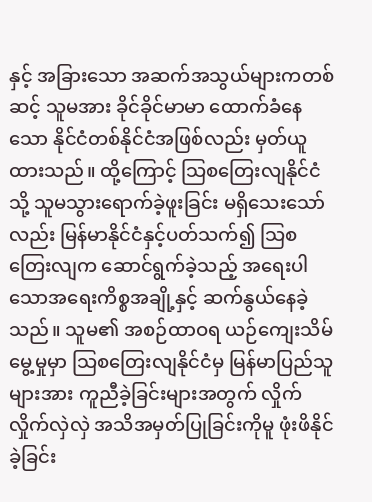နှင့် အခြားသော အဆက်အသွယ်များကတစ်ဆင့် သူမအား ခိုင်ခိုင်မာမာ ထောက်ခံနေသော နိုင်ငံတစ်နိုင်ငံအဖြစ်လည်း မှတ်ယူထားသည်။ ထို့ကြောင့် သြစတြေးလျနိုင်ငံသို့ သူမသွားရောက်ခဲ့ဖူးခြင်း မရှိသေးသော်လည်း မြန်မာနိုင်ငံနှင့်ပတ်သက်၍ သြစတြေးလျက ဆောင်ရွက်ခဲ့သည့် အရေးပါသောအရေးကိစ္စအချို့နှင့် ဆက်နွယ်နေခဲ့သည်။ သူမ၏ အစဉ်ထာဝရ ယဉ်ကျေးသိမ်မွေ့မှုမှာ သြစတြေးလျနိုင်ငံမှ မြန်မာပြည်သူများအား ကူညီခဲ့ခြင်းများအတွက် လှိုက်လှိုက်လှဲလှဲ အသိအမှတ်ပြုခြင်းကိုမူ ဖုံးဖိနိုင်ခဲ့ခြင်း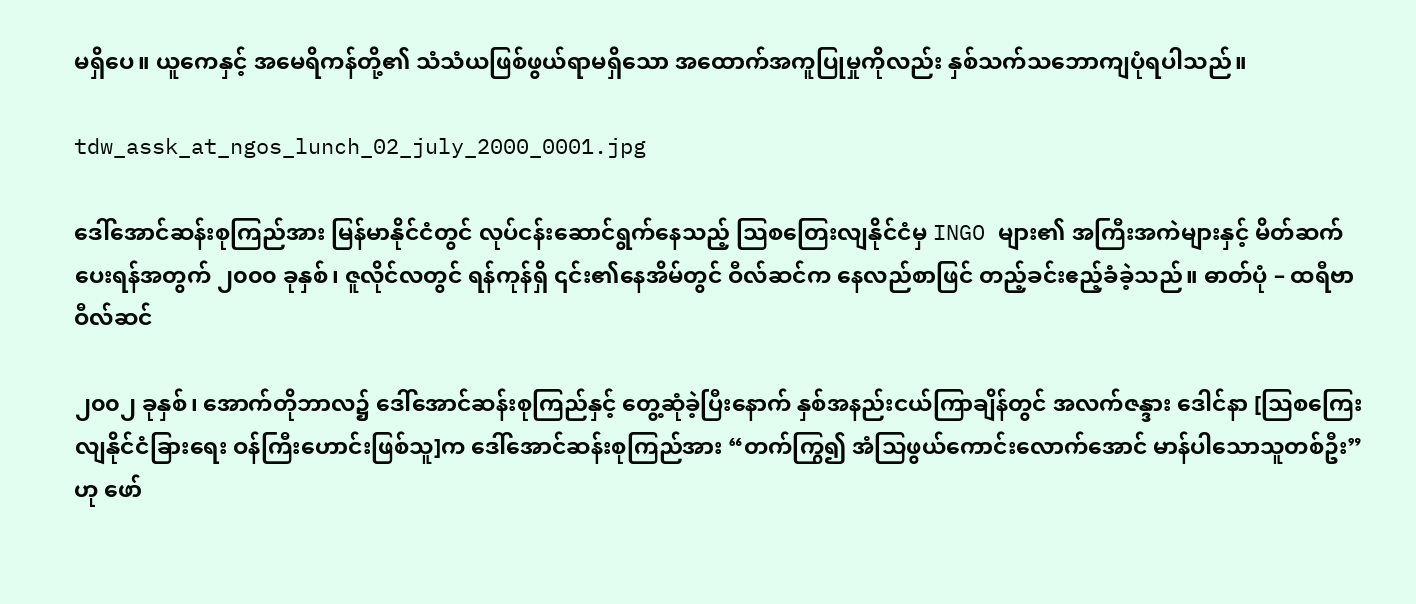မရှိပေ။ ယူကေနှင့် အမေရိကန်တို့၏ သံသံယဖြစ်ဖွယ်ရာမရှိသော အထောက်အကူပြုမှုကိုလည်း နှစ်သက်သဘောကျပုံရပါသည်။

tdw_assk_at_ngos_lunch_02_july_2000_0001.jpg

ဒေါ်အောင်ဆန်းစုကြည်အား မြန်မာနိုင်ငံတွင် လုပ်ငန်းဆောင်ရွက်နေသည့် သြစတြေးလျနိုင်ငံမှ INGO များ၏ အကြီးအကဲများနှင့် မိတ်ဆက်ပေးရန်အတွက် ၂၀၀၀ ခုနှစ်၊ ဇူလိုင်လတွင် ရန်ကုန်ရှိ ၎င်း၏နေအိမ်တွင် ဝီလ်ဆင်က နေလည်စာဖြင် တည့်ခင်းဧည့်ခံခဲ့သည်။ ဓာတ်ပုံ – ထရီဗာ ဝီလ်ဆင်

၂၀၀၂ ခုနှစ်၊ အောက်တိုဘာလ၌ ဒေါ်အောင်ဆန်းစုကြည်နှင့် တွေ့ဆုံခဲ့ပြီးနောက် နှစ်အနည်းငယ်ကြာချိန်တွင် အလက်ဇန္ဒား ဒေါင်နာ [သြစကြေးလျနိုင်ငံခြားရေး ဝန်ကြီးဟောင်းဖြစ်သူ]က ဒေါ်အောင်ဆန်းစုကြည်အား “တက်ကြွ၍ အံသြဖွယ်ကောင်းလောက်အောင် မာန်ပါသောသူတစ်ဦး” ဟု ဖော်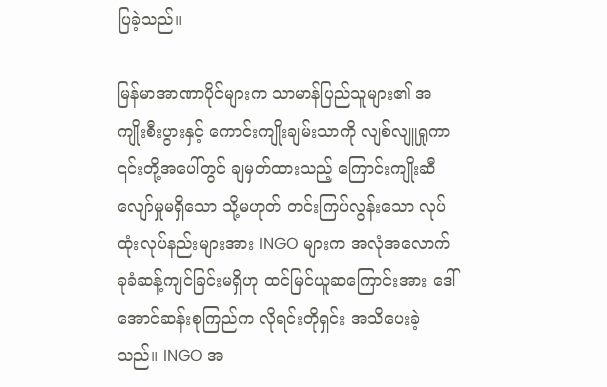ပြခဲ့သည်။

မြန်မာအာဏာပိုင်များက သာမာန်ပြည်သူများ၏ အကျိုးစီးပွားနှင့် ကောင်းကျိုးချမ်းသာကို လျစ်လျူရှုကာ ၎င်းတို့အပေါ်တွင် ချမှတ်ထားသည့် ကြောင်းကျိုးဆီလျော်မှုမရှိသော သို့မဟုတ် တင်းကြပ်လွန်းသော လုပ်ထုံးလုပ်နည်းများအား INGO များက အလုံအလောက် ခုခံဆန့်ကျင်ခြင်းမရှိဟု ထင်မြင်ယူဆကြောင်းအား ဒေါ်အောင်ဆန်းစုကြည်က လိုရင်းတိုရှင်း အသိပေးခဲ့သည်။ INGO အ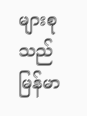များစုသည် မြန်မာ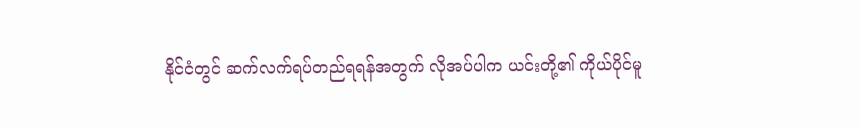နိုင်ငံတွင် ဆက်လက်ရပ်တည်ရရန်အတွက် လိုအပ်ပါက ယင်းတို့၏ ကိုယ်ပိုင်မူ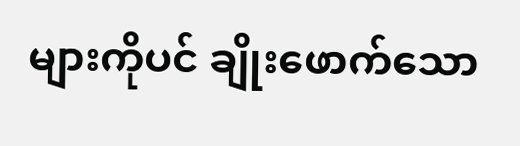များကိုပင် ချိုးဖောက်သော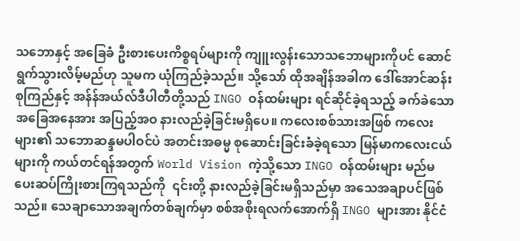သဘောနှင့် အခြေခံ ဦးစားပေးကိစ္စရပ်များကို ကျူးလွန်းသောသဘောများကိုပင် ဆောင်ရွက်သွားလိမ့်မည်ဟု သူမက ယုံကြည်ခဲ့သည်။ သို့သော် ထိုအချိန်အခါက ဒေါ်အောင်ဆန်းစုကြည်နှင့် အန်န်အယ်လ်ဒီပါတီတို့သည် INGO ဝန်ထမ်းများ ရင်ဆိုင်ခဲ့ရသည့် ခက်ခဲသောအခြေအနေအား အပြည့်အဝ နားလည်ခဲ့ခြင်းမရှိပေ။ ကလေးစစ်သားအဖြစ် ကလေးများ၏ သဘောဆန္ဒမပါဝင်ပဲ အတင်းအဓမ္မ စုဆောင်းခြင်းခံခဲ့ရသော မြန်မာကလေးငယ်များကို ကယ်တင်ရန်အတွက် World Vision ကဲ့သို့သော INGO ဝန်ထမ်းများ မည်မ ပေးဆပ်ကြိုးစားကြရသည်ကို  ၎င်းတို့ နားလည်ခဲ့ခြင်းမရှိသည်မှာ အသေအချာပင်ဖြစ်သည်။ သေချာသောအချက်တစ်ချက်မှာ စစ်အစိုးရလက်အောက်ရှိ INGO များအား နိုင်ငံ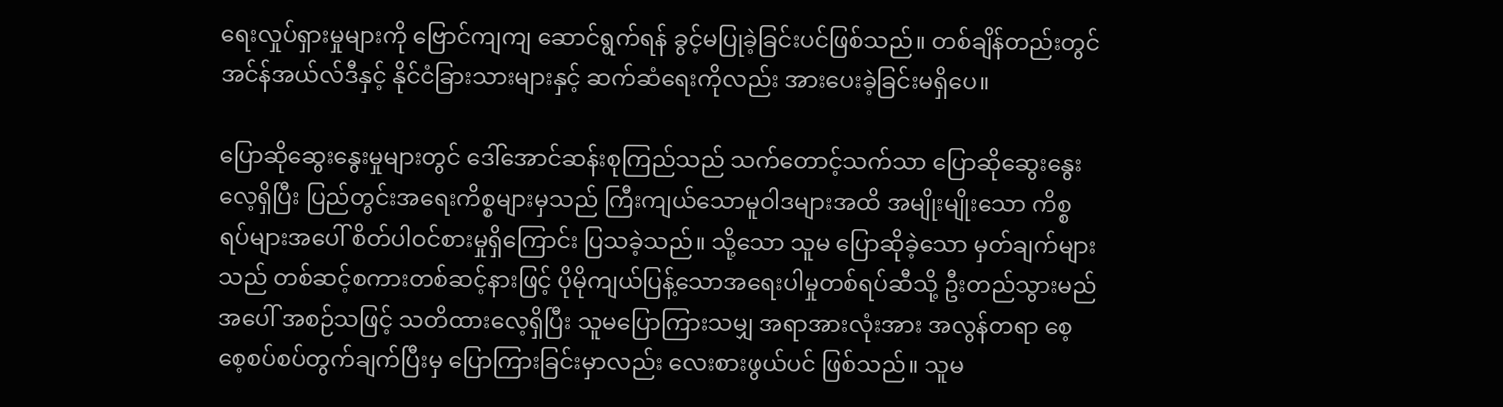ရေးလှုပ်ရှားမှုများကို ဗြောင်ကျကျ ဆောင်ရွက်ရန် ခွင့်မပြုခဲ့ခြင်းပင်ဖြစ်သည်။ တစ်ချိန်တည်းတွင် အင်န်အယ်လ်ဒီနှင့် နိုင်ငံခြားသားများနှင့် ဆက်ဆံရေးကိုလည်း အားပေးခဲ့ခြင်းမရှိပေ။

ပြောဆိုဆွေးနွေးမှုများတွင် ဒေါ်အောင်ဆန်းစုကြည်သည် သက်တောင့်သက်သာ ပြောဆိုဆွေးနွေးလေ့ရှိပြီး ပြည်တွင်းအရေးကိစ္စများမှသည် ကြီးကျယ်သောမူဝါဒများအထိ အမျိုးမျိုးသော ကိစ္စရပ်များအပေါ် စိတ်ပါဝင်စားမှုရှိကြောင်း ပြသခဲ့သည်။ သို့သော သူမ ပြောဆိုခဲ့သော မှတ်ချက်များသည် တစ်ဆင့်စကားတစ်ဆင့်နားဖြင့် ပိုမိုကျယ်ပြန့်သောအရေးပါမှုတစ်ရပ်ဆီသို့ ဦးတည်သွားမည်အပေါ် အစဉ်သဖြင့် သတိထားလေ့ရှိပြီး သူမပြောကြားသမျှ အရာအားလုံးအား အလွန်တရာ စေ့စေ့စပ်စပ်တွက်ချက်ပြီးမှ ပြောကြားခြင်းမှာလည်း လေးစားဖွယ်ပင် ဖြစ်သည်။ သူမ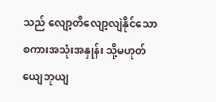သည် လျော့တိလျော့လျဲနိုင်သော စကားအသုံးအနှုန်း သို့မဟုတ် ယျေဘုယျ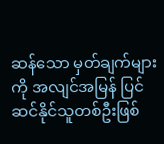ဆန်သော မှတ်ချက်များကို အလျင်အမြန် ပြင်ဆင်နိုင်သူတစ်ဦးဖြစ်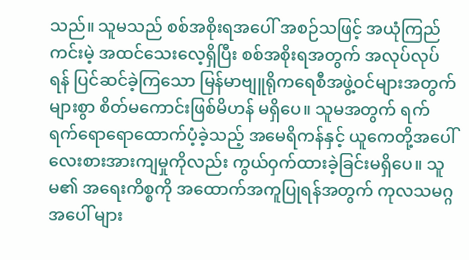သည်။ သူမသည် စစ်အစိုးရအပေါ် အစဉ်သဖြင့် အယုံကြည်ကင်းမဲ့ အထင်သေးလေ့ရှိပြီး စစ်အစိုးရအတွက် အလုပ်လုပ်ရန် ပြင်ဆင်ခဲ့ကြသော မြန်မာဗျူရိုကရေစီအဖွဲ့ဝင်များအတွက် များစွာ စိတ်မကောင်းဖြစ်မိဟန် မရှိပေ။ သူမအတွက် ရက်ရက်ရောရောထောက်ပံ့ခဲ့သည့် အမေရိကန်နှင့် ယူကေတို့အပေါ် လေးစားအားကျမှုကိုလည်း ကွယ်ဝှက်ထားခဲ့ခြင်းမရှိပေ။ သူမ၏ အရေးကိစ္စကို အထောက်အကူပြုရန်အတွက် ကုလသမဂ္ဂအပေါ် များ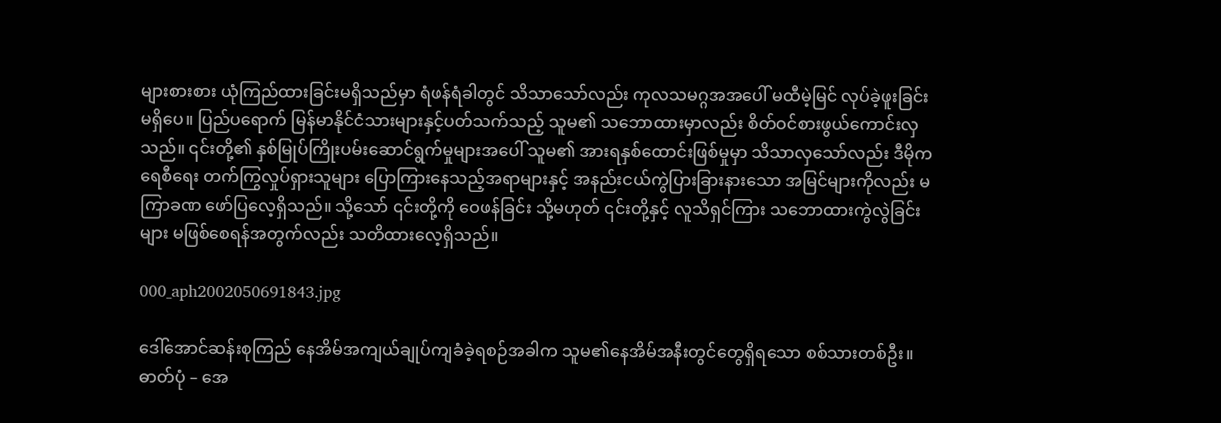များစားစား ယုံကြည်ထားခြင်းမရှိသည်မှာ ရံဖန်ရံခါတွင် သိသာသော်လည်း ကုလသမဂ္ဂအအပေါ် မထီမဲ့မြင် လုပ်ခဲ့ဖူးခြင်းမရှိပေ။ ပြည်ပရောက် မြန်မာနိုင်ငံသားများနှင့်ပတ်သက်သည့် သူမ၏ သဘောထားမှာလည်း စိတ်ဝင်စားဖွယ်ကောင်းလှသည်။ ၎င်းတို့၏ နှစ်မြုပ်ကြိုးပမ်းဆောင်ရွက်မှုများအပေါ် သူမ၏ အားရနှစ်ထောင်းဖြစ်မှုမှာ သိသာလှသော်လည်း ဒီမိုကရေစီရေး တက်ကြွလှုပ်ရှားသူများ ပြောကြားနေသည့်အရာများနှင့် အနည်းငယ်ကွဲပြားခြားနားသော အမြင်များကိုလည်း မကြာခဏ ဖော်ပြလေ့ရှိသည်။ သို့သော် ၎င်းတို့ကို ဝေဖန်ခြင်း သို့မဟုတ် ၎င်းတို့နှင့် လူသိရှင်ကြား သဘောထားကွဲလွဲခြင်းများ မဖြစ်စေရန်အတွက်လည်း သတိထားလေ့ရှိသည်။

000_aph2002050691843.jpg

ဒေါ်အောင်ဆန်းစုကြည် နေအိမ်အကျယ်ချုပ်ကျခံခဲ့ရစဉ်အခါက သူမ၏နေအိမ်အနီးတွင်တွေရှိရသော စစ်သားတစ်ဦး။ ဓာတ်ပုံ – အေ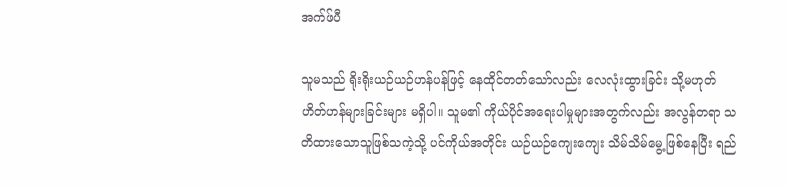အက်ဖ်ပီ

သူမသည် ရိုးရိုးယဉ်ယဉ်ဟန်ပန်ဖြင့် နေထိုင်တတ်သော်လည်း လေလုံးထွားခြင်း သို့မဟုတ် ဟိတ်ဟန်များခြင်းများ မရှိပါ။ သူမ၏ ကိုယ်ပိုင်အရေးပါမှုများအတွက်လည်း အလွန်တရာ သတိထားသောသူဖြစ်သကဲ့သို့ ပင်ကိုယ်အတိုင်း ယဉ်ယဉ်ကျေးကျေး သိမ်သိမ်မွေ့ဖြစ်နေပြီး ရည်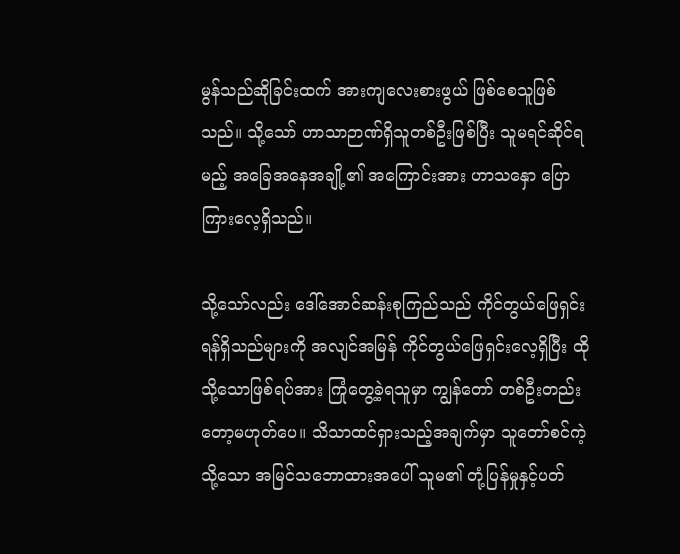မွန်သည်ဆိုခြင်းထက် အားကျလေးစားဖွယ် ဖြစ်စေသူဖြစ်သည်။ သို့သော် ဟာသာဉာဏ်ရှိသူတစ်ဦးဖြစ်ပြီး သူမရင်ဆိုင်ရမည့် အခြေအနေအချို့၏ အကြောင်းအား ဟာသနှော ပြောကြားလေ့ရှိသည်။

သို့သော်လည်း ဒေါ်အောင်ဆန်းစုကြည်သည် ကိုင်တွယ်ဖြေရှင်းရန်ရှိသည်များကို အလျင်အမြန် ကိုင်တွယ်ဖြေရှင်းလေ့ရှိပြီး ထိုသို့သောဖြစ်ရပ်အား ကြုံတွေ့ခဲ့ရသူမှာ ကျွန်တော် တစ်ဦးတည်းတော့မဟုတ်ပေ။ သိသာထင်ရှားသည့်အချက်မှာ သူတော်စင်ကဲ့သို့သော အမြင်သဘောထားအပေါ် သူမ၏ တုံ့ပြန်မှုနှင့်ပတ်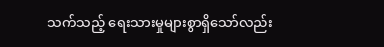သက်သည့် ရေးသားမှုများစွာရှိသော်လည်း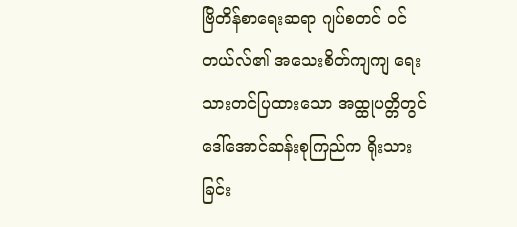ဗြိတိန်စာရေးဆရာ ဂျပ်စတင် ဝင်တယ်လ်၏ အသေးစိတ်ကျကျ ရေးသားတင်ပြထားသော အထ္ထုပတ္တိတွင် ဒေါ်အောင်ဆန်းစုကြည်က ရိုးသားခြင်း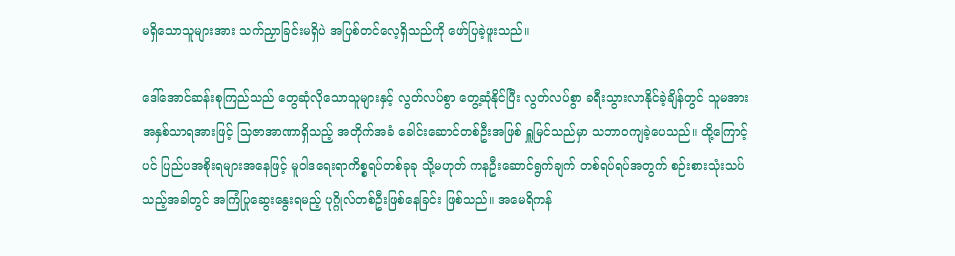မရှိသောသူများအား သက်ညှာခြင်းမရှိပဲ အပြစ်တင်လေ့ရှိသည်ကို ဖော်ပြခဲ့ဖူးသည်။

ဒေါ်အောင်ဆန်းစုကြည်သည် တွေဆုံလိုသောသူများနှင့် လွတ်လပ်စွာ တွေ့ဆုံနိုင်ပြီး လွတ်လပ်စွာ ခရီးသွားလာနိုင်ခဲ့ချိန်တွင် သူမအား အနှစ်သာရအားဖြင့် သြဇာအာဏာရှိသည့် အတိုက်အခံ ခေါင်းဆောင်တစ်ဦးအဖြစ် ရှူမြင်သည်မှာ သဘာဝကျခဲ့ပေသည်။ ထို့ကြောင့်ပင် ပြည်ပအစိုးရများအနေဖြင့် မူဝါဒရေးရာကိစ္စရပ်တစ်ခုခု သို့မဟုတ် ကနဦးဆောင်ရွက်ချက် တစ်ရပ်ရပ်အတွက် စဉ်းစားသုံးသပ်သည့်အခါတွင် အကြံပြုဆွေးနွေးရမည့် ပုဂ္ဂိုလ်တစ်ဦးဖြစ်နေခြင်း ဖြစ်သည်။ အမေရိကန်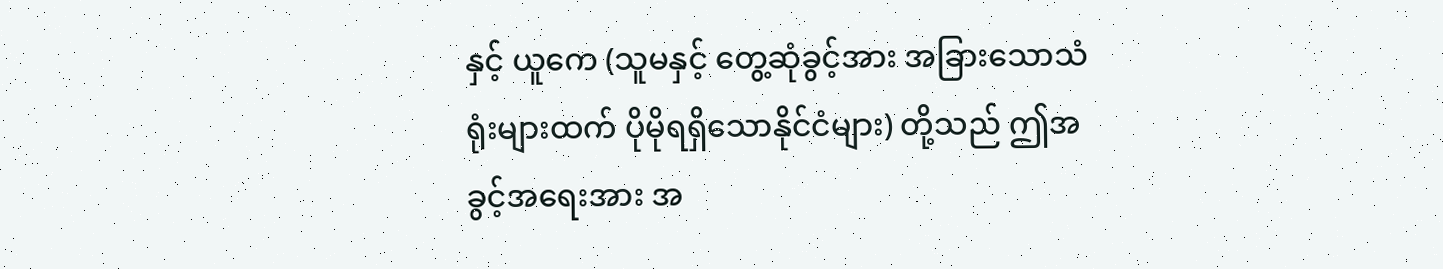နှင့် ယူကေ (သူမနှင့် တွေ့ဆုံခွင့်အား အခြားသောသံရုံးများထက် ပိုမိုရရှိသောနိုင်ငံများ) တို့သည် ဤအခွင့်အရေးအား အ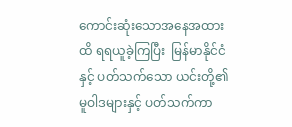ကောင်းဆုံးသောအနေအထားထိ ရရယူခဲ့ကြပြီး  မြန်မာနိုင်ငံနှင့် ပတ်သက်သော ယင်းတို့၏မူဝါဒများနှင့် ပတ်သက်ကာ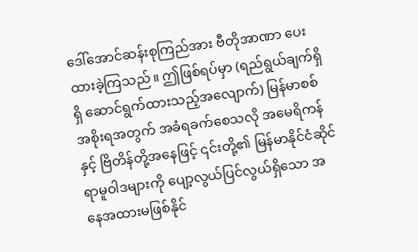ဒေါ်အောင်ဆန်းစုကြည်အား ဗီတိုအာဏာ ပေးထားခဲ့ကြသည်။ ဤဖြစ်ရပ်မှာ (ရည်ရွယ်ချက်ရှိရှိ ဆောင်ရွက်ထားသည့်အလျောက်) မြန်မာစစ်အစိုးရအတွက် အခံရခက်စေသလို အမေရိကန်နှင့် ဗြိတိန်တို့အနေဖြင့် ၎င်းတို့၏ မြန်မာနိုင်ငံဆိုင်ရာမူဝါဒများကို ပျော့လွယ်ပြင်လွယ်ရှိသော အနေအထားမဖြစ်နိုင်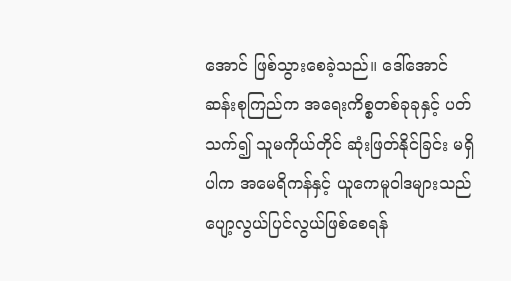အောင် ဖြစ်သွားစေခဲ့သည်။ ဒေါ်အောင်ဆန်းစုကြည်က အရေးကိစ္စတစ်ခုခုနှင့် ပတ်သက်၍ သူမကိုယ်တိုင် ဆုံးဖြတ်နိုင်ခြင်း မရှိပါက အမေရိကန်နှင့် ယူကေမူဝါဒများသည် ပျော့လွယ်ပြင်လွယ်ဖြစ်စေရန်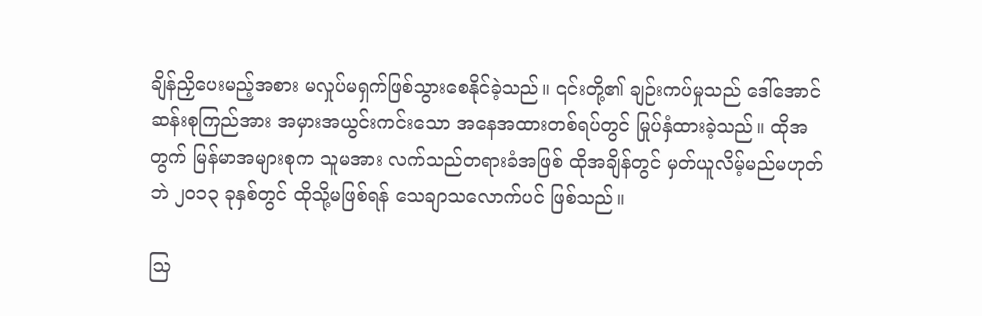ချိန်ညှိပေးမည့်အစား မလှုပ်မရှက်ဖြစ်သွားစေနိုင်ခဲ့သည်။ ၎င်းတို့၏ ချဉ်းကပ်မှုသည် ဒေါ်အောင်ဆန်းစုကြည်အား အမှားအယွင်းကင်းသော အနေအထားတစ်ရပ်တွင် မြုပ်နှံထားခဲ့သည်။ ထိုအတွက် မြန်မာအများစုက သူမအား လက်သည်တရားခံအဖြစ် ထိုအချိန်တွင် မှတ်ယူလိမ့်မည်မဟုတ်ဘဲ ၂၀၁၃ ခုနှစ်တွင် ထိုသို့မဖြစ်ရန် သေချာသလောက်ပင် ဖြစ်သည်။

သြ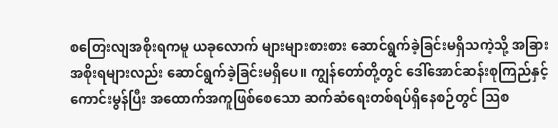စတြေးလျအစိုးရကမူ ယခုလောက် များများစားစား ဆောင်ရွက်ခဲ့ခြင်းမရှိသကဲ့သို့ အခြားအစိုးရများလည်း ဆောင်ရွက်ခဲ့ခြင်းမရှိပေ။ ကျွန်တော်တို့တွင် ဒေါ်အောင်ဆန်းစုကြည်နှင့် ကောင်းမွန်ပြီး အထောက်အကူဖြစ်စေသော ဆက်ဆံရေးတစ်ရပ်ရှိနေစဉ်တွင် သြစ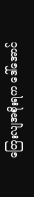တြေးလျအစိုးရက ဒေါ်အောင်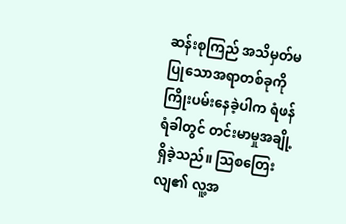ဆန်းစုကြည် အသိမှတ်မပြုသောအရာတစ်ခုကို ကြိုးပမ်းနေခဲ့ပါက ရံဖန်ရံခါတွင် တင်းမာမှုအချို့  ရှိခဲ့သည်။ သြစတြေးလျ၏ လူ့အ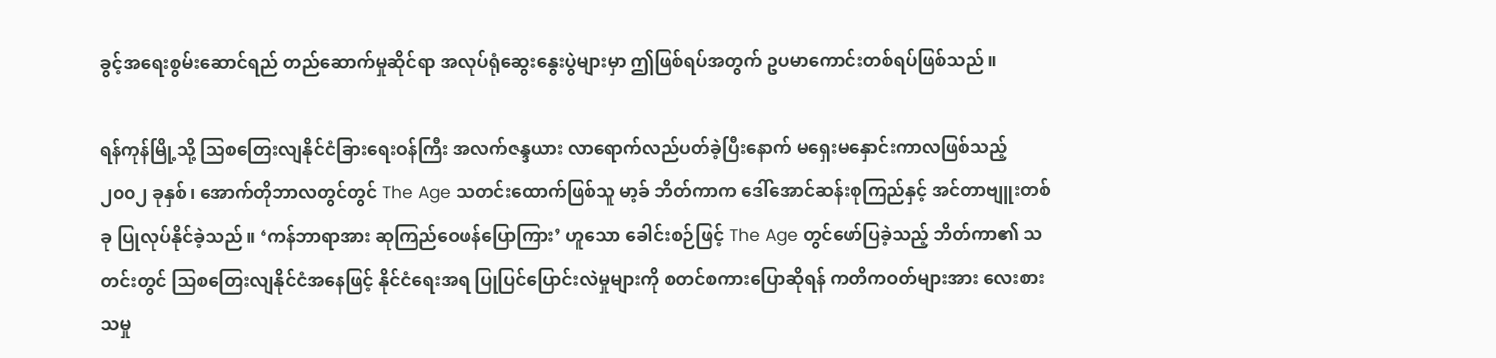ခွင့်အရေးစွမ်းဆောင်ရည် တည်ဆောက်မှုဆိုင်ရာ အလုပ်ရုံဆွေးနွေးပွဲများမှာ ဤဖြစ်ရပ်အတွက် ဥပမာကောင်းတစ်ရပ်ဖြစ်သည်။

ရန်ကုန်မြို့သို့ သြစတြေးလျနိုင်ငံခြားရေးဝန်ကြီး အလက်ဇန္ဒယား လာရောက်လည်ပတ်ခဲ့ပြီးနောက် မရှေးမနှောင်းကာလဖြစ်သည့် ၂၀၀၂ ခုနှစ်၊ အောက်တိုဘာလတွင်တွင် The Age သတင်းထောက်ဖြစ်သူ မာ့ခ် ဘိတ်ကာက ဒေါ်အောင်ဆန်းစုကြည်နှင့် အင်တာဗျူးတစ်ခု ပြုလုပ်နိုင်ခဲ့သည်။ ‘ကန်ဘာရာအား ဆုကြည်ဝေဖန်ပြောကြား’ ဟူသော ခေါင်းစဉ်ဖြင့် The Age တွင်ဖော်ပြခဲ့သည့် ဘိတ်ကာ၏ သတင်းတွင် သြစတြေးလျနိုင်ငံအနေဖြင့် နိုင်ငံရေးအရ ပြုပြင်ပြောင်းလဲမှုများကို စတင်စကားပြောဆိုရန် ကတိကဝတ်များအား လေးစားသမှု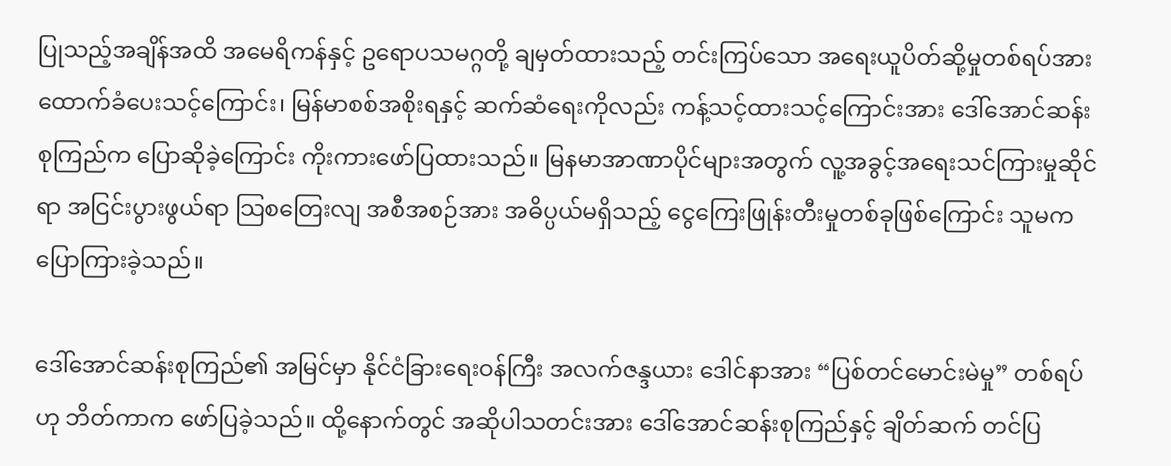ပြုသည့်အချိန်အထိ အမေရိကန်နှင့် ဥရောပသမဂ္ဂတို့ ချမှတ်ထားသည့် တင်းကြပ်သော အရေးယူပိတ်ဆို့မှုတစ်ရပ်အား ထောက်ခံပေးသင့်ကြောင်း၊ မြန်မာစစ်အစိုးရနှင့် ဆက်ဆံရေးကိုလည်း ကန့်သင့်ထားသင့်ကြောင်းအား ဒေါ်အောင်ဆန်းစုကြည်က ပြောဆိုခဲ့ကြောင်း ကိုးကားဖော်ပြထားသည်။ မြနမာအာဏာပိုင်များအတွက် လူ့အခွင့်အရေးသင်ကြားမှုဆိုင်ရာ အငြင်းပွားဖွယ်ရာ သြစတြေးလျ အစီအစဉ်အား အဓိပ္ပယ်မရှိသည့် ငွေကြေးဖြုန်းတီးမှုတစ်ခုဖြစ်ကြောင်း သူမက ပြောကြားခဲ့သည်။

ဒေါ်အောင်ဆန်းစုကြည်၏ အမြင်မှာ နိုင်ငံခြားရေးဝန်ကြီး အလက်ဇန္ဒယား ဒေါင်နာအား “ပြစ်တင်မောင်းမဲမှု” တစ်ရပ်ဟု ဘိတ်ကာက ဖော်ပြခဲ့သည်။ ထို့နောက်တွင် အဆိုပါသတင်းအား ဒေါ်အောင်ဆန်းစုကြည်နှင့် ချိတ်ဆက် တင်ပြ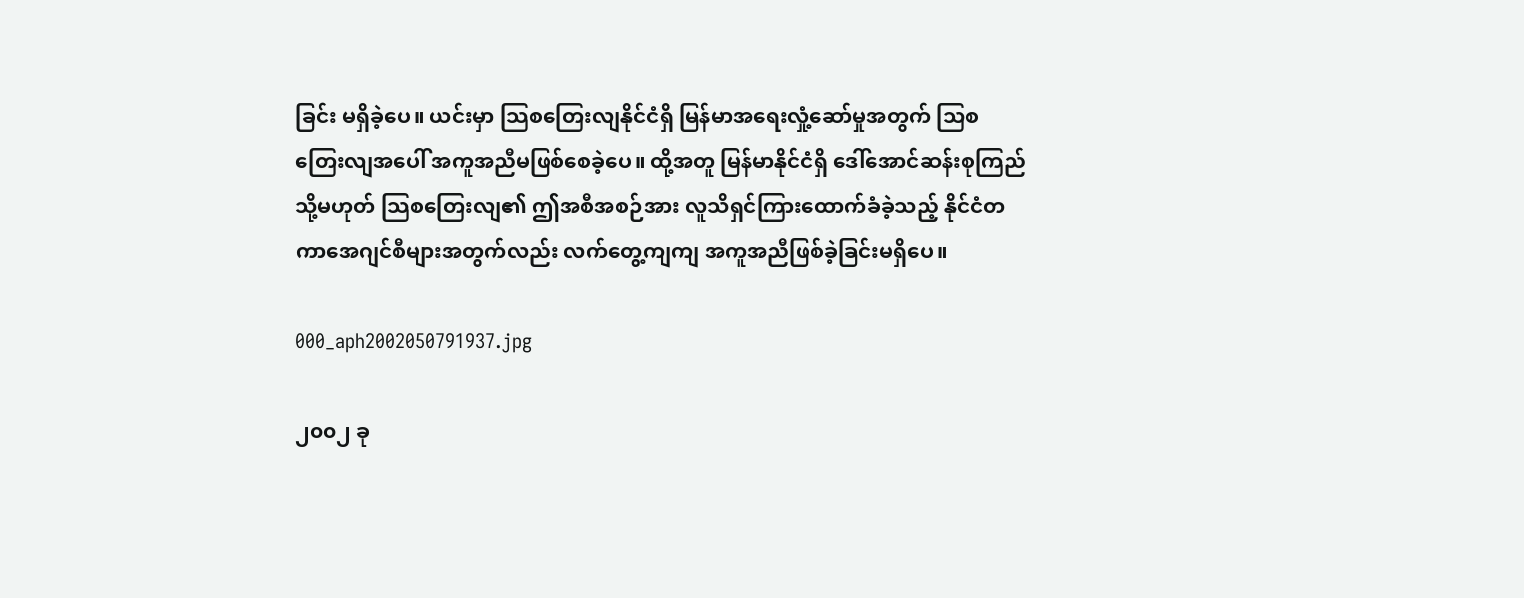ခြင်း မရှိခဲ့ပေ။ ယင်းမှာ သြစတြေးလျနိုင်ငံရှိ မြန်မာအရေးလှုံ့ဆော်မှုအတွက် သြစတြေးလျအပေါ် အကူအညီမဖြစ်စေခဲ့ပေ။ ထို့အတူ မြန်မာနိုင်ငံရှိ ဒေါ်အောင်ဆန်းစုကြည် သို့မဟုတ် သြစတြေးလျ၏ ဤအစီအစဉ်အား လူသိရှင်ကြားထောက်ခံခဲ့သည့် နိုင်ငံတကာအေဂျင်စီများအတွက်လည်း လက်တွေ့ကျကျ အကူအညီဖြစ်ခဲ့ခြင်းမရှိပေ။

000_aph2002050791937.jpg

၂၀၀၂ ခု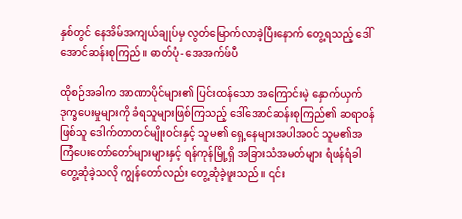နှစ်တွင် နေအိမ်အကျယ်ချုပ်မှ လွတ်မြောက်လာခဲ့ပြီးနောက် တွေ့ရသည့် ဒေါ်အောင်ဆန်းစုကြည်။ ဓာတ်ပုံ- အေအက်ဖ်ပီ

ထိုစဉ်အခါက အာဏာပိုင်များ၏ ပြင်းထန်သော အကြောင်းမဲ့ နှောက်ယှက်ဒုက္ခပေးမှုများကို ခံရသူများဖြစ်ကြသည့် ဒေါ်အောင်ဆန်းစုကြည်၏ ဆရာဝန်ဖြစ်သူ ဒေါက်တာတင်မျိုးဝင်းနှင့် သူမ၏ ရှေ့နေများအပါအဝင် သူမ၏အကြံပေးတော်တော်များများနှင့် ရန်ကုန်မြို့ရှိ အခြားသံအမတ်များ ရံဖန်ရံခါ တွေ့ဆုံခဲ့သလို ကျွန်တော်လည်း တွေ့ဆုံခဲ့ဖူးသည်။ ၎င်း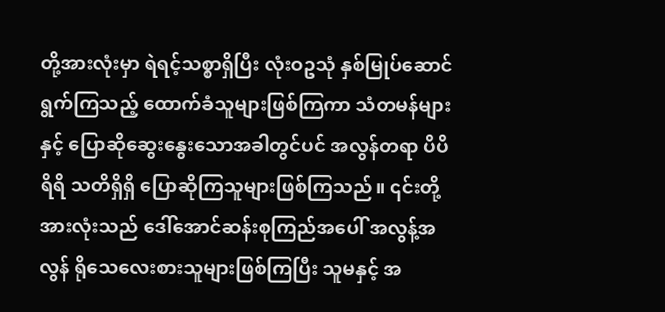တို့အားလုံးမှာ ရဲရင့်သစ္စာရှိပြီး လုံးဝဥသုံ နှစ်မြုပ်ဆောင်ရွက်ကြသည့် ထောက်ခံသူများဖြစ်ကြကာ သံတမန်များနှင့် ပြောဆိုဆွေးနွေးသောအခါတွင်ပင် အလွန်တရာ ပိပိရိရိ သတိရှိရှိ ပြောဆိုကြသူများဖြစ်ကြသည်။ ၎င်းတို့အားလုံးသည် ဒေါ်အောင်ဆန်းစုကြည်အပေါ် အလွန့်အလွန် ရိုသေလေးစားသူများဖြစ်ကြပြီး သူမနှင့် အ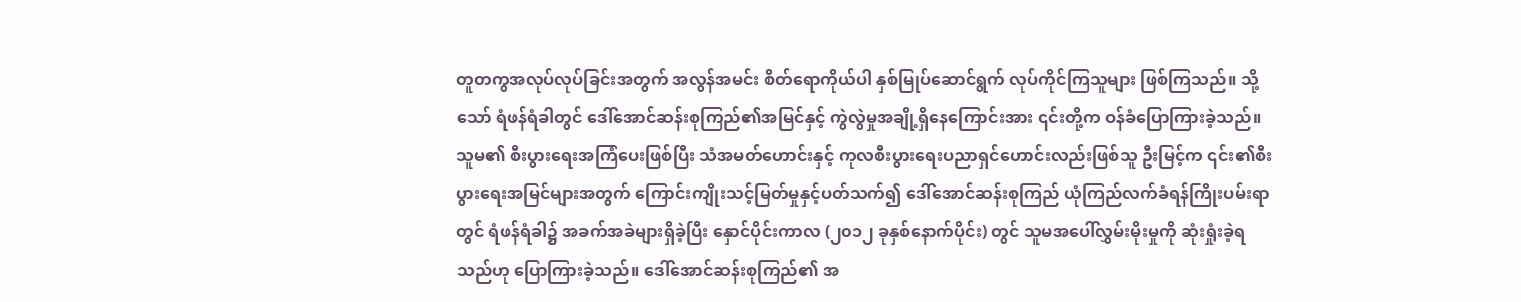တူတကွအလုပ်လုပ်ခြင်းအတွက် အလွန်အမင်း စိတ်ရောကိုယ်ပါ နှစ်မြုပ်ဆောင်ရွက် လုပ်ကိုင်ကြသူများ ဖြစ်ကြသည်။ သို့သော် ရံဖန်ရံခါတွင် ဒေါ်အောင်ဆန်းစုကြည်၏အမြင်နှင့် ကွဲလွဲမှုအချို့ရှိနေကြောင်းအား ၎င်းတို့က ဝန်ခံပြောကြားခဲ့သည်။ သူမ၏ စီးပွားရေးအကြံပေးဖြစ်ပြီး သံအမတ်ဟောင်းနှင့် ကုလစီးပွားရေးပညာရှင်ဟောင်းလည်းဖြစ်သူ ဦးမြင့်က ၎င်း၏စီးပွားရေးအမြင်များအတွက် ကြောင်းကျိုးသင့်မြတ်မှုနှင့်ပတ်သက်၍ ဒေါ်အောင်ဆန်းစုကြည် ယုံကြည်လက်ခံရန်ကြိုးပမ်းရာတွင် ရံဖန်ရံခါ၌ အခက်အခဲများရှိခဲ့ပြီး နှောင်ပိုင်းကာလ (၂၀၁၂ ခုနှစ်နောက်ပိုင်း) တွင် သူမအပေါ်လွှမ်းမိုးမှုကို ဆုံးရှုံးခဲ့ရသည်ဟု ပြောကြားခဲ့သည်။ ဒေါ်အောင်ဆန်းစုကြည်၏ အ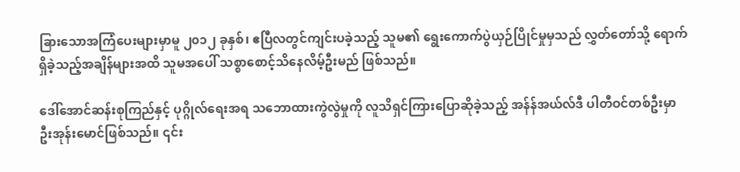ခြားသောအကြံပေးများမှာမူ ၂၀၁၂ ခုနှစ်၊ ဧပြီလတွင်ကျင်းပခဲ့သည့် သူမ၏ ရွေးကောက်ပွဲယှဉ်ပြိုင်မှုမှသည် လွှတ်တော်သို့ ရောက်ရှိခဲ့သည့်အချိန်များအထိ သူမအပေါ် သစ္စာစောင့်သိနေလိမ့်ဦးမည် ဖြစ်သည်။

ဒေါ်အောင်ဆန်းစုကြည်နှင့် ပုဂ္ဂိုလ်ရေးအရ သဘောထားကွဲလွဲမှုကို လူသိရှင်ကြားပြောဆိုခဲ့သည့် အန်န်အယ်လ်ဒီ ပါတီဝင်တစ်ဦးမှာ ဦးအုန်းမောင်ဖြစ်သည်။ ၎င်း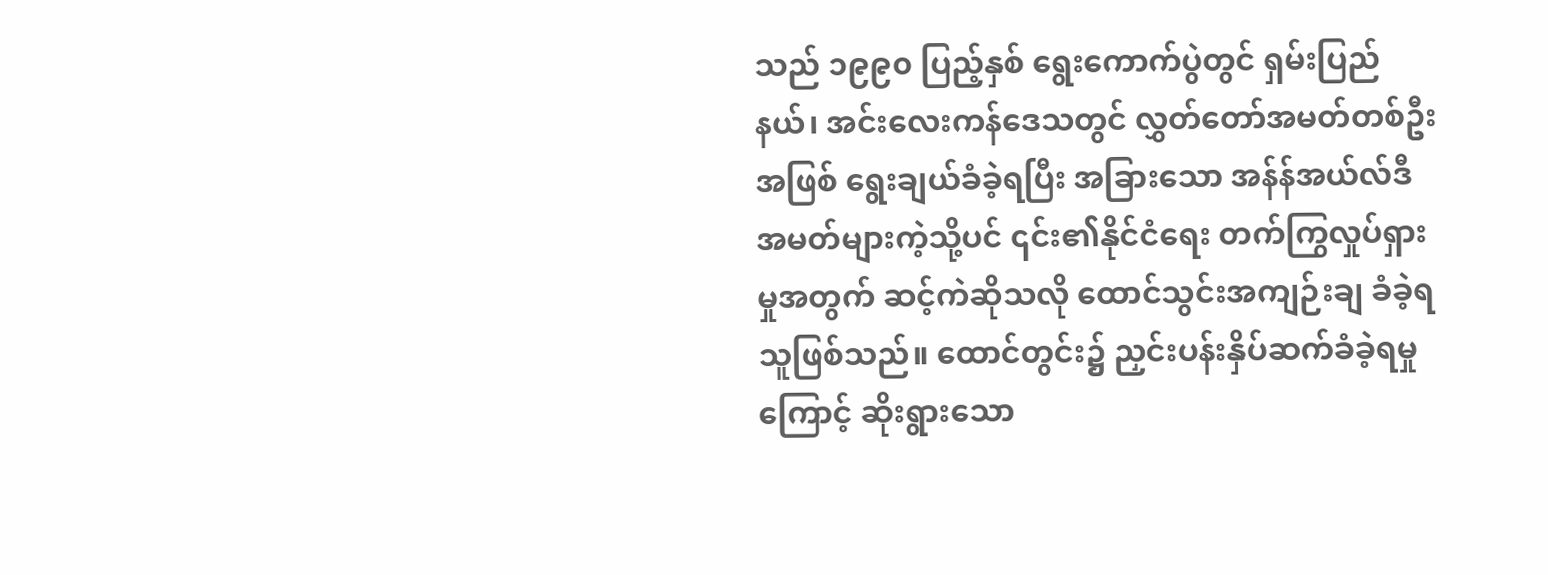သည် ၁၉၉၀ ပြည့်နှစ် ရွေးကောက်ပွဲတွင် ရှမ်းပြည်နယ်၊ အင်းလေးကန်ဒေသတွင် လွှတ်တော်အမတ်တစ်ဦးအဖြစ် ရွေးချယ်ခံခဲ့ရပြီး အခြားသော အန်န်အယ်လ်ဒီ အမတ်များကဲ့သို့ပင် ၎င်း၏နိုင်ငံရေး တက်ကြွလှုပ်ရှားမှုအတွက် ဆင့်ကဲဆိုသလို ထောင်သွင်းအကျဉ်းချ ခံခဲ့ရသူဖြစ်သည်။ ထောင်တွင်း၌ ညှင်းပန်းနှိပ်ဆက်ခံခဲ့ရမှုကြောင့် ဆိုးရွားသော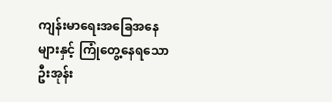ကျန်းမာရေးအခြေအနေများနှင့် ကြုံတွေ့နေရသော ဦးအုန်း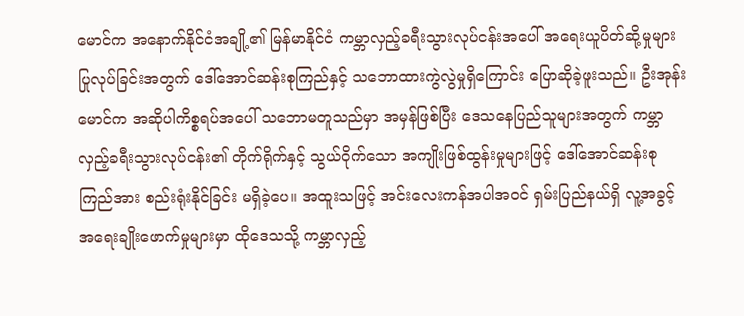မောင်က အနောက်နိုင်ငံအချို့၏ မြန်မာနိုင်ငံ ကမ္ဘာလှည့်ခရီးသွားလုပ်ငန်းအပေါ် အရေးယူပိတ်ဆို့မှုများ ပြုလုပ်ခြင်းအတွက် ဒေါ်အောင်ဆန်းစုကြည်နှင့် သဘောထားကွဲလွဲမှုရှိကြောင်း ပြောဆိုခဲ့ဖူးသည်။ ဦးအုန်းမောင်က အဆိုပါကိစ္စရပ်အပေါ် သဘောမတူသည်မှာ အမှန်ဖြစ်ပြီး ဒေသနေပြည်သူများအတွက် ကမ္ဘာလှည့်ခရီးသွားလုပ်ငန်း၏ တိုက်ရိုက်နှင့် သွယ်ဝိုက်သော အကျိုးဖြစ်ထွန်းမှုများဖြင့် ဒေါ်အောင်ဆန်းစုကြည်အား စည်းရုံးနိုင်ခြင်း မရှိခဲ့ပေ။ အထူးသဖြင့် အင်းလေးကန်အပါအဝင် ရှမ်းပြည်နယ်ရှိ လူ့အခွင့်အရေးချိုးဖောက်မှုများမှာ ထိုဒေသသို့ ကမ္ဘာလှည့်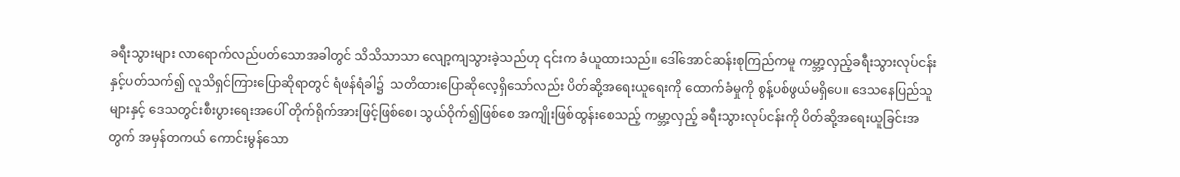ခရီးသွားများ လာရောက်လည်ပတ်သောအခါတွင် သိသိသာသာ လျော့ကျသွားခဲ့သည်ဟု ၎င်းက ခံယူထားသည်။ ဒေါ်အောင်ဆန်းစုကြည်ကမူ ကမ္ဘာ့လှည့်ခရီးသွားလုပ်ငန်းနှင့်ပတ်သက်၍ လူသိရှင်ကြားပြောဆိုရာတွင် ရံဖန်ရံခါ၌  သတိထားပြောဆိုလေ့ရှိသော်လည်း ပိတ်ဆို့အရေးယူရေးကို ထောက်ခံမှုကို စွန့်ပစ်ဖွယ်မရှိပေ။ ဒေသနေပြည်သူများနှင့် ဒေသတွင်းစီးပွားရေးအပေါ် တိုက်ရိုက်အားဖြင့်ဖြစ်စေ၊ သွယ်ဝိုက်၍ဖြစ်စေ အကျိုးဖြစ်ထွန်းစေသည့် ကမ္ဘာ့လှည့် ခရီးသွားလုပ်ငန်းကို ပိတ်ဆို့အရေးယူခြင်းအတွက် အမှန်တကယ် ကောင်းမွန်သော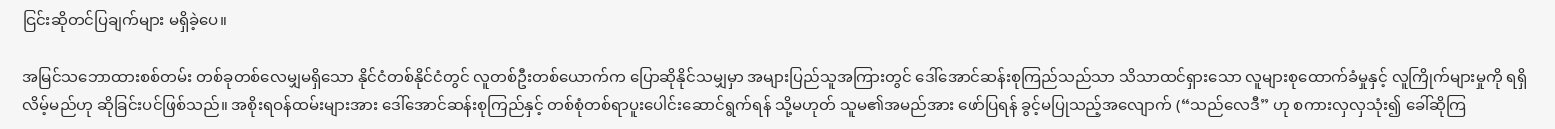ငြင်းဆိုတင်ပြချက်များ မရှိခဲ့ပေ။

အမြင်သဘောထားစစ်တမ်း တစ်ခုတစ်လေမျှမရှိသော နိုင်ငံတစ်နိုင်ငံတွင် လူတစ်ဦးတစ်ယောက်က ပြောဆိုနိုင်သမျှမှာ အများပြည်သူအကြားတွင် ဒေါ်အောင်ဆန်းစုကြည်သည်သာ သိသာထင်ရှားသော လူများစုထောက်ခံမှုနှင့် လူကြိုက်များမှုကို ရရှိလိမ့်မည်ဟု ဆိုခြင်းပင်ဖြစ်သည်။ အစိုးရဝန်ထမ်းများအား ဒေါ်အောင်ဆန်းစုကြည်နှင့် တစ်စုံတစ်ရာပူးပေါင်းဆောင်ရွက်ရန် သို့မဟုတ် သူမ၏အမည်အား ဖော်ပြရန် ခွင့်မပြုသည့်အလျောက် (“သည်လေဒီ” ဟု စကားလှလှသုံး၍ ခေါ်ဆိုကြ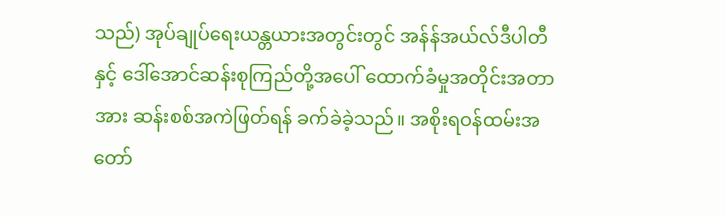သည်) အုပ်ချုပ်ရေးယန္တယားအတွင်းတွင် အန်န်အယ်လ်ဒီပါတီနှင့် ဒေါ်အောင်ဆန်းစုကြည်တို့အပေါ် ထောက်ခံမှုအတိုင်းအတာအား ဆန်းစစ်အကဲဖြတ်ရန် ခက်ခဲခဲ့သည်။ အစိုးရဝန်ထမ်းအတော်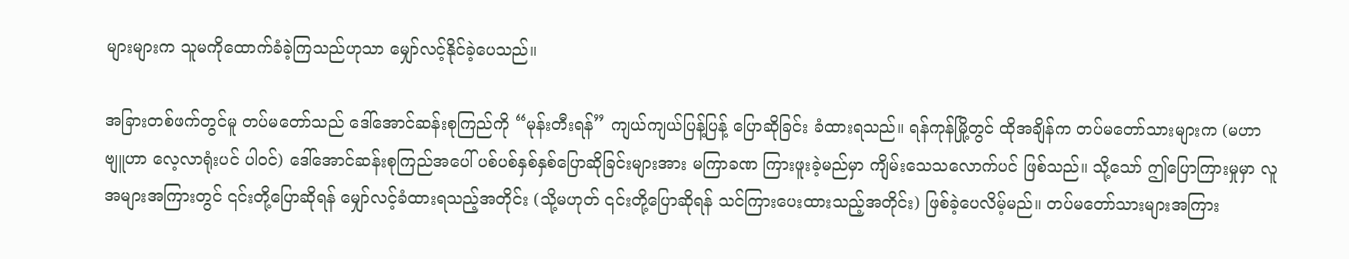များများက သူမကိုထောက်ခံခဲ့ကြသည်ဟုသာ မျှော်လင့်နိုင်ခဲ့ပေသည်။

အခြားတစ်ဖက်တွင်မူ တပ်မတော်သည် ဒေါ်အောင်ဆန်းစုကြည်ကို “မုန်းတီးရန်” ကျယ်ကျယ်ပြန့်ပြန့် ပြောဆိုခြင်း ခံထားရသည်။ ရန်ကုန်မြို့တွင် ထိုအချိန်က တပ်မတော်သားများက (မဟာဗျူဟာ လေ့လာရုံးပင် ပါဝင်) ဒေါ်အောင်ဆန်းစုကြည်အပေါ် ပစ်ပစ်နှစ်နှစ်ပြောဆိုခြင်းများအား မကြာခဏ ကြားဖူးခဲ့မည်မှာ ကျိမ်းသေသလောက်ပင် ဖြစ်သည်။ သို့သော် ဤပြောကြားမှုမှာ လူအများအကြားတွင် ၎င်းတို့ပြောဆိုရန် မျှော်လင့်ခံထားရသည့်အတိုင်း (သို့မဟုတ် ၎င်းတို့ပြောဆိုရန် သင်ကြားပေးထားသည့်အတိုင်း) ဖြစ်ခဲ့ပေလိမ့်မည်။ တပ်မတော်သားများအကြား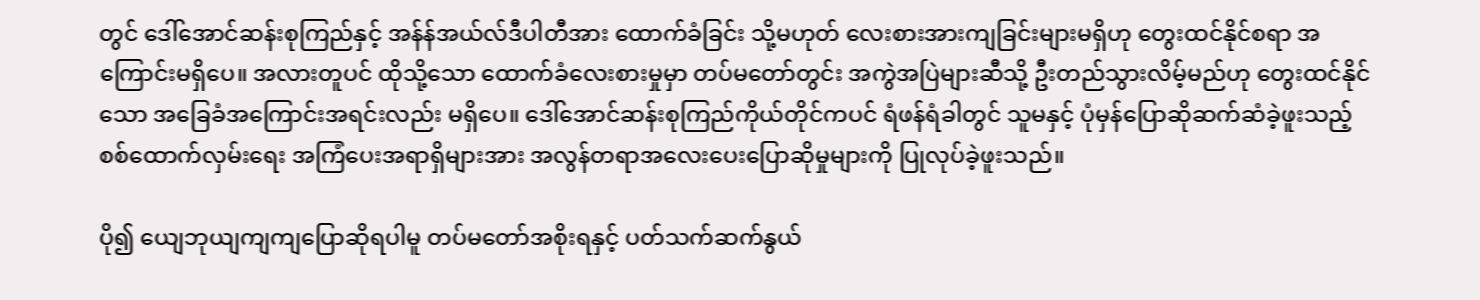တွင် ဒေါ်အောင်ဆန်းစုကြည်နှင့် အန်န်အယ်လ်ဒီပါတီအား ထောက်ခံခြင်း သို့မဟုတ် လေးစားအားကျခြင်းများမရှိဟု တွေးထင်နိုင်စရာ အကြောင်းမရှိပေ။ အလားတူပင် ထိုသို့သော ထောက်ခံလေးစားမှုမှာ တပ်မတော်တွင်း အကွဲအပြဲများဆီသို့ ဦးတည်သွားလိမ့်မည်ဟု တွေးထင်နိုင်သော အခြေခံအကြောင်းအရင်းလည်း မရှိပေ။ ဒေါ်အောင်ဆန်းစုကြည်ကိုယ်တိုင်ကပင် ရံဖန်ရံခါတွင် သူမနှင့် ပုံမှန်ပြောဆိုဆက်ဆံခဲ့ဖူးသည့် စစ်ထောက်လှမ်းရေး အကြံပေးအရာရှိများအား အလွန်တရာအလေးပေးပြောဆိုမှုများကို ပြုလုပ်ခဲ့ဖူးသည်။

ပို၍ ယျေဘုယျကျကျပြောဆိုရပါမူ တပ်မတော်အစိုးရနှင့် ပတ်သက်ဆက်နွယ်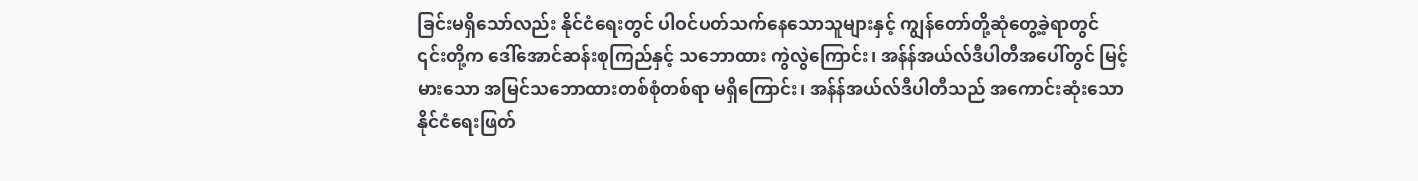ခြင်းမရှိသော်လည်း နိုင်ငံရေးတွင် ပါဝင်ပတ်သက်နေသောသူများနှင့် ကျွန်တော်တို့ဆုံတွေ့ခဲ့ရာတွင် ၎င်းတို့က ဒေါ်အောင်ဆန်းစုကြည်နှင့် သဘောထား ကွဲလွဲကြောင်း၊ အန်န်အယ်လ်ဒီပါတီအပေါ်တွင် မြင့်မားသော အမြင်သဘောထားတစ်စုံတစ်ရာ မရှိကြောင်း၊ အန်န်အယ်လ်ဒီပါတီသည် အကောင်းဆုံးသော နိုင်ငံရေးဖြတ်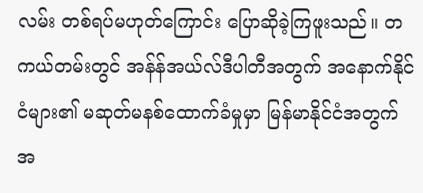လမ်း တစ်ရပ်မဟုတ်ကြောင်း ပြောဆိုခဲ့ကြဖူးသည်။ တကယ်တမ်းတွင် အန်န်အယ်လ်ဒီပါတီအတွက် အနောက်နိုင်ငံများ၏ မဆုတ်မနစ်ထောက်ခံမှုမှာ မြန်မာနိုင်ငံအတွက် အ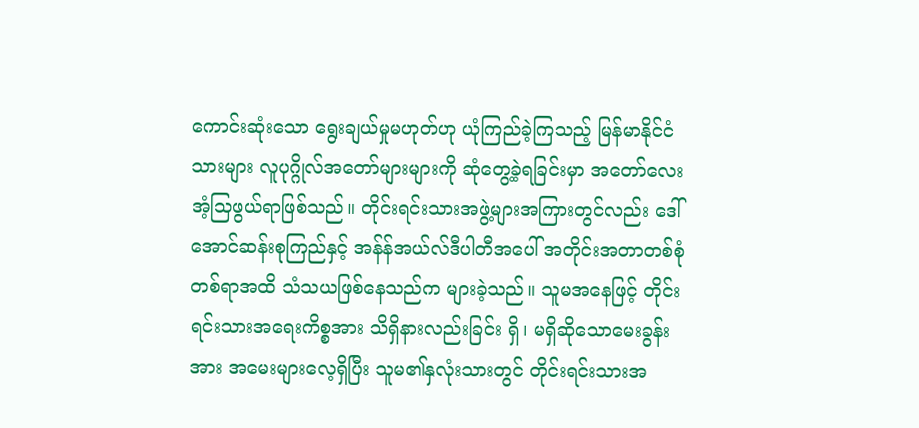ကောင်းဆုံးသော ရွေးချယ်မှုမဟုတ်ဟု ယုံကြည်ခဲ့ကြသည့် မြန်မာနိုင်ငံသားများ လူပုဂ္ဂိုလ်အတော်များများကို ဆုံတွေ့ခဲ့ရခြင်းမှာ အတော်လေးအံ့သြဖွယ်ရာဖြစ်သည်။ တိုင်းရင်းသားအဖွဲ့များအကြားတွင်လည်း ဒေါ်အောင်ဆန်းစုကြည်နှင့် အန်န်အယ်လ်ဒီပါတီအပေါ် အတိုင်းအတာတစ်စုံတစ်ရာအထိ သံသယဖြစ်နေသည်က များခဲ့သည်။ သူမအနေဖြင့် တိုင်းရင်းသားအရေးကိစ္စအား သိရှိနားလည်းခြင်း ရှိ၊ မရှိဆိုသောမေးခွန်းအား အမေးများလေ့ရှိပြီး သူမ၏နှလုံးသားတွင် တိုင်းရင်းသားအ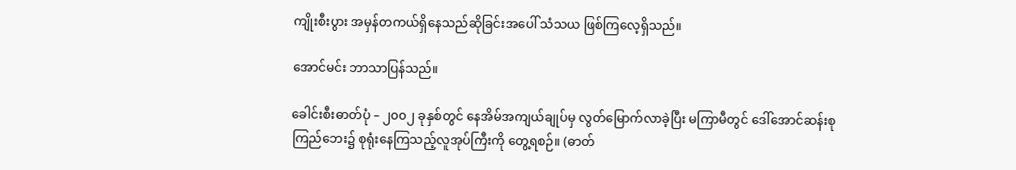ကျိုးစီးပွား အမှန်တကယ်ရှိနေသည်ဆိုခြင်းအပေါ် သံသယ ဖြစ်ကြလေ့ရှိသည်။

အောင်မင်း ဘာသာပြန်သည်။

ခေါင်းစီးဓာတ်ပုံ – ၂၀၀၂ ခုနှစ်တွင် နေအိမ်အကျယ်ချုပ်မှ လွတ်မြောက်လာခဲ့ပြီး မကြာမီတွင် ဒေါ်အောင်ဆန်းစုကြည်ဘေး၌ စုရုံးနေကြသည့်လူအုပ်ကြီးကို တွေ့ရစဉ်။ (ဓာတ်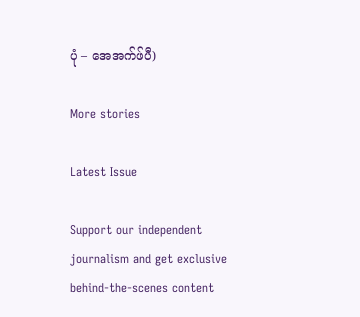ပုံ – အေအက်ဖ်ပီ)

More stories

Latest Issue

Support our independent journalism and get exclusive behind-the-scenes content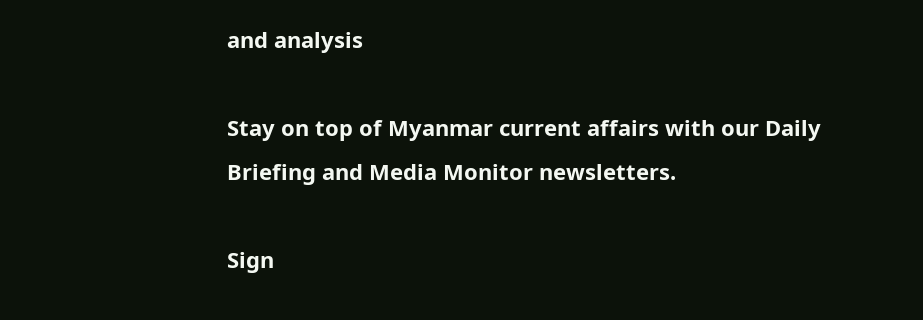and analysis

Stay on top of Myanmar current affairs with our Daily Briefing and Media Monitor newsletters.

Sign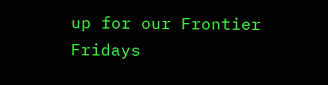up for our Frontier Fridays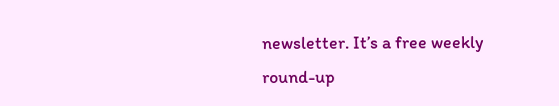newsletter. It’s a free weekly round-up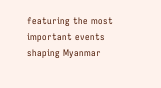featuring the most important events shaping Myanmar